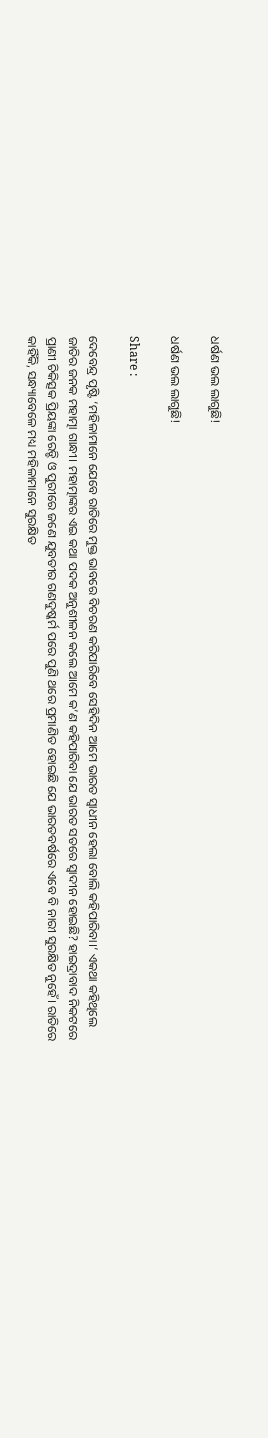ଧର୍ଷଣ ଭଲ ଲାଗୁଛି!

ଧର୍ଷଣ ଭଲ ଲାଗୁଛି!

Share :

ଦେବେନ୍ଦ୍ର ପୃଷ୍ଟି ‘ମହିଳାମାନେ ଯେବେ ରାତିରେ ମୁକ୍ତ ଭାବରେ ବିଚରଣ କରିପାରିବେ ସେହିଦିନ ଆମେ ଭାରତ ସ୍ୱାଧୀନ ହେଲା ବୋଲି କହିପାରିବା।’ ଏକଥା କହିଥିଲେ ଜାତିର ଜନକ ମହାତ୍ମା ଗାନ୍ଧୀ। ମହାତ୍ମାଙ୍କର ଏଇ କଥା ପଦକ ଅନୁଶୀଳନ କଲେ ଆମେ କ’ଣ କହିପାରିବା ଯେ ଭାରତ ସତରେ ସ୍ୱାଦୀନ ହୋଇଛି? ହାଇଦ୍ରାବାଦ ନିକଟରେ ପ୍ରାଣୀ ଚିକିତ୍ସକ ପ୍ରିୟଙ୍କା ରେଡ୍ଡି ଓ ପୁରୀରେ ଜଣେ ଯୁବତୀର ଗଣଦୁଷ୍କର୍ମ ପରେ ପୁଣି ଥରେ ପ୍ରମାଣିତ ହୋଇଛି ଯେ ଭାରତବର୍ଷରେ ଏବେ ବି ନାରୀ ସୁରକ୍ଷିତ ନୁହେଁ। ରାତିରେ କାହିଁକି, ସନ୍ଧ୍ୟାବେଳେ ମଧ୍ୟ ମହିଳାମାନେ ସୁରକ୍ଷିତ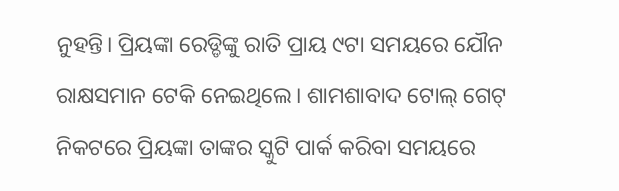ନୁହନ୍ତି। ପ୍ରିୟଙ୍କା ରେଡ୍ଡିଙ୍କୁ ରାତି ପ୍ରାୟ ୯ଟା ସମୟରେ ଯୌନ ରାକ୍ଷସମାନ ଟେକି ନେଇଥିଲେ। ଶାମଶାବାଦ ଟୋଲ୍‌ ଗେଟ୍‌ ନିକଟରେ ପ୍ରିୟଙ୍କା ତାଙ୍କର ସ୍କୁଟି ପାର୍କ କରିବା ସମୟରେ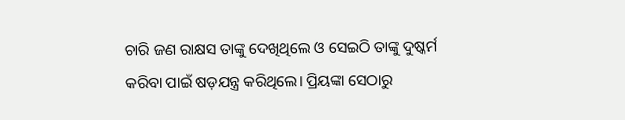ଚାରି ଜଣ ରାକ୍ଷସ ତାଙ୍କୁ ଦେଖିଥିଲେ ଓ ସେଇଠି ତାଙ୍କୁ ଦୁଷ୍କର୍ମ କରିବା ପାଇଁ ଷଡ଼ଯନ୍ତ୍ର କରିଥିଲେ। ପ୍ରିୟଙ୍କା ସେଠାରୁ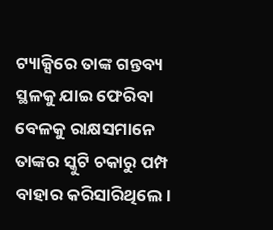ଟ୍ୟାକ୍ସିରେ ତାଙ୍କ ଗନ୍ତବ୍ୟ ସ୍ଥଳକୁ ଯାଇ ଫେରିବା ବେଳକୁ ରାକ୍ଷସମାନେ ତାଙ୍କର ସ୍କୁଟି ଚକାରୁ ପମ୍ପ ବାହାର କରିସାରିଥିଲେ।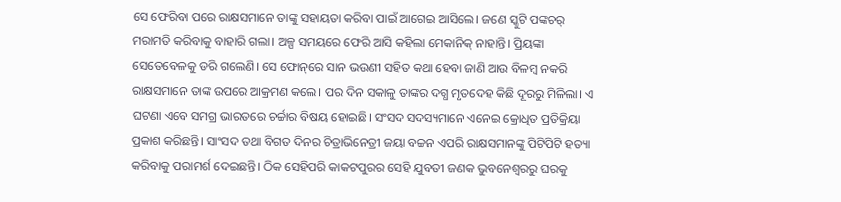ସେ ଫେରିବା ପରେ ରାକ୍ଷସମାନେ ତାଙ୍କୁ ସହାୟତା କରିବା ପାଇଁ ଆଗେଇ ଆସିଲେ। ଜଣେ ସ୍କୁଟି ପଙ୍କଚର୍‌ ମରାମତି କରିବାକୁ ବାହାରି ଗଲା। ଅଳ୍ପ ସମୟରେ ଫେରି ଆସି କହିଲା ମେକାନିକ୍‌ ନାହାନ୍ତି। ପ୍ରିୟଙ୍କା ସେତେବେଳକୁ ଡରି ଗଲେଣି। ସେ ଫୋନ୍‌ରେ ସାନ ଭଉଣୀ ସହିତ କଥା ହେବା ଜାଣି ଆଉ ବିଳମ୍ବ ନକରି ରାକ୍ଷସମାନେ ତାଙ୍କ ଉପରେ ଆକ୍ରମଣ କଲେ। ପର ଦିନ ସକାଳୁ ତାଙ୍କର ଦଗ୍ଧ ମୃତଦେହ କିଛି ଦୂରରୁ ମିଳିଲା। ଏ ଘଟଣା ଏବେ ସମଗ୍ର ଭାରତରେ ଚର୍ଚ୍ଚାର ବିଷୟ ହୋଇଛି। ସଂସଦ ସଦସ୍ୟମାନେ ଏନେଇ କ୍ରୋଧିତ ପ୍ରତିକ୍ରିୟା ପ୍ରକାଶ କରିଛନ୍ତି। ସାଂସଦ ତଥା ବିଗତ ଦିନର ଚିତ୍ରାଭିନେତ୍ରୀ ଜୟା ବଚ୍ଚନ ଏପରି ରାକ୍ଷସମାନଙ୍କୁ ପିଟିପିଟି ହତ୍ୟା କରିବାକୁ ପରାମର୍ଶ ଦେଇଛନ୍ତି। ଠିକ ସେହିପରି କାକଟପୁରର ସେହି ଯୁବତୀ ଜଣକ ଭୁବନେଶ୍ୱରରୁ ଘରକୁ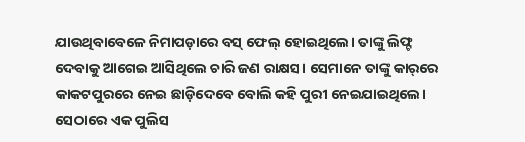ଯାଉଥିବାବେଳେ ନିମାପଡ଼ାରେ ବସ୍‌ ଫେଲ୍‌ ହୋଇଥିଲେ। ତାଙ୍କୁ ଲିଫ୍ଟ ଦେବାକୁ ଆଗେଇ ଆସିଥିଲେ ଚାରି ଜଣ ରାକ୍ଷସ। ସେମାନେ ତାଙ୍କୁ କାର୍‌ରେ କାକଟପୁରରେ ନେଇ ଛାଡ଼ିଦେବେ ବୋଲି କହି ପୁରୀ ନେଇଯାଇଥିଲେ। ସେଠାରେ ଏକ ପୁଲିସ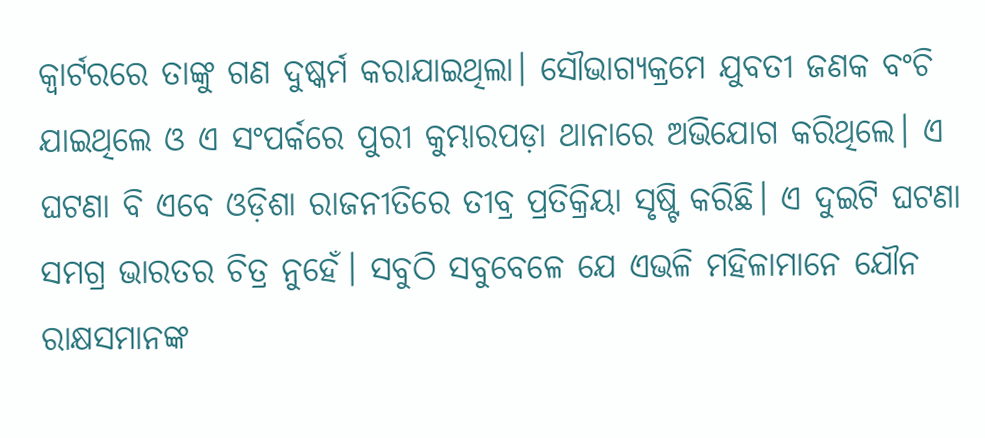କ୍ୱାର୍ଟରରେ ତାଙ୍କୁ ଗଣ ଦୁଷ୍କର୍ମ କରାଯାଇଥିଲା। ସୌଭାଗ୍ୟକ୍ରମେ ଯୁବତୀ ଜଣକ ବଂଚି ଯାଇଥିଲେ ଓ ଏ ସଂପର୍କରେ ପୁରୀ କୁମ୍ଭାରପଡ଼ା ଥାନାରେ ଅଭିଯୋଗ କରିଥିଲେ। ଏ ଘଟଣା ବି ଏବେ ଓଡ଼ିଶା ରାଜନୀତିରେ ତୀବ୍ର ପ୍ରତିକ୍ରିୟା ସୃଷ୍ଟି କରିଛି। ଏ ଦୁଇଟି ଘଟଣା ସମଗ୍ର ଭାରତର ଚିତ୍ର ନୁହେଁ। ସବୁଠି ସବୁବେଳେ ଯେ ଏଭଳି ମହିଳାମାନେ ଯୌନ ରାକ୍ଷସମାନଙ୍କ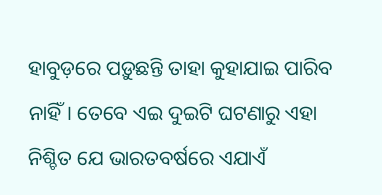ହାବୁଡ଼ରେ ପଡ଼ୁଛନ୍ତି ତାହା କୁହାଯାଇ ପାରିବ ନାହିଁ। ତେବେ ଏଇ ଦୁଇଟି ଘଟଣାରୁ ଏହା ନିଶ୍ଚିତ ଯେ ଭାରତବର୍ଷରେ ଏଯାଏଁ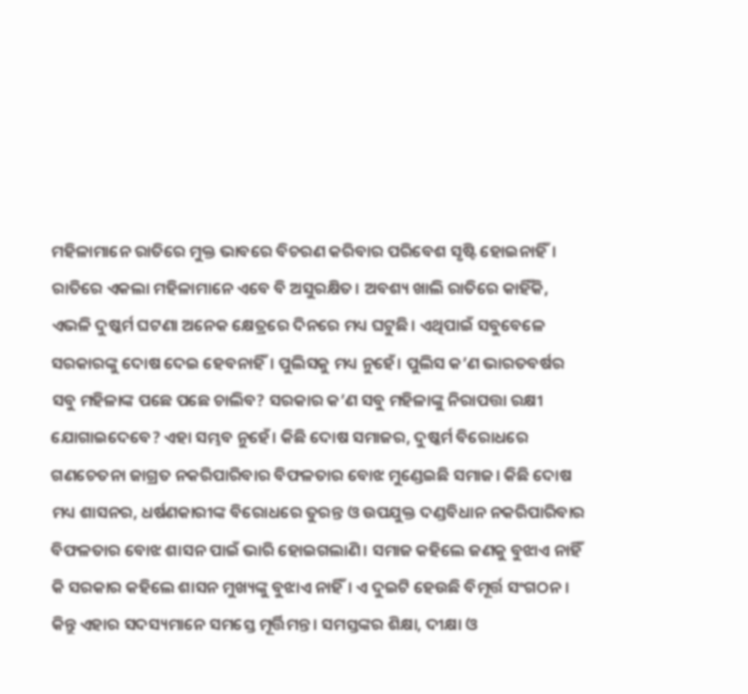ମହିଳାମାନେ ରାତିରେ ମୁକ୍ତ ଭାବରେ ବିଚରଣ କରିବାର ପରିବେଶ ସୃଷ୍ଟି ହୋଇନାହିଁ। ରାତିରେ ଏକଲା ମହିଳାମାନେ ଏବେ ବି ଅସୁରକ୍ଷିତ। ଅବଶ୍ୟ ଖାଲି ରାତିରେ କାହିଁକି, ଏଭଳି ଦୁଷ୍କର୍ମ ଘଟଣା ଅନେକ କ୍ଷେତ୍ରରେ ଦିନରେ ମଧ୍ୟ ଘଟୁଛି। ଏଥିପାଇଁ ସବୁବେଳେ ସରକାରଙ୍କୁ ଦୋଷ ଦେଇ ହେବନାହିଁ। ପୁଲିସକୁ ମଧ୍ୟ ନୁହେଁ। ପୁଲିସ କ’ଣ ଭାରତବର୍ଷର ସବୁ ମହିଳାଙ୍କ ପଛେ ପଛେ ଚାଲିବ? ସରକାର କ’ଣ ସବୁ ମହିଳାଙ୍କୁ ନିରାପତ୍ତା ରକ୍ଷୀ ଯୋଗାଇଦେବେ? ଏହା ସମ୍ଭବ ନୁହେଁ। କିଛି ଦୋଷ ସମାଜର, ଦୁଷ୍କର୍ମ ବିରୋଧରେ ଗଣଚେତନା ଜାଗ୍ରତ ନକରିପାରିବାର ବିଫଳତାର ବୋଝ ମୁଣ୍ଡେଇଛି ସମାଜ। କିଛି ଦୋଷ ମଧ୍ୟ ଶାସନର, ଧର୍ଷଣକାରୀଙ୍କ ବିରୋଧରେ ତୁରନ୍ତ ଓ ଉପଯୁକ୍ତ ଦଣ୍ଡବିଧାନ ନକରିପାରିବାର ବିଫଳତାର ବୋଝ ଶାସନ ପାଇଁ ଭାରି ହୋଇଗଲାଣି। ସମାଜ କହିଲେ ଜଣକୁ ବୁଝାଏ ନାହିଁ କି ସରକାର କହିଲେ ଶାସନ ମୁଖ୍ୟଙ୍କୁ ବୁଝାଏ ନାହିଁ। ଏ ଦୁଇଟି ହେଉଛି ବିମୂର୍ତ୍ତ ସଂଗଠନ। କିନ୍ତୁ ଏହାର ସଦସ୍ୟମାନେ ସମସ୍ତେ ମୂର୍ତ୍ତିମନ୍ତ। ସମସ୍ତଙ୍କର ଶିକ୍ଷା, ଦୀକ୍ଷା ଓ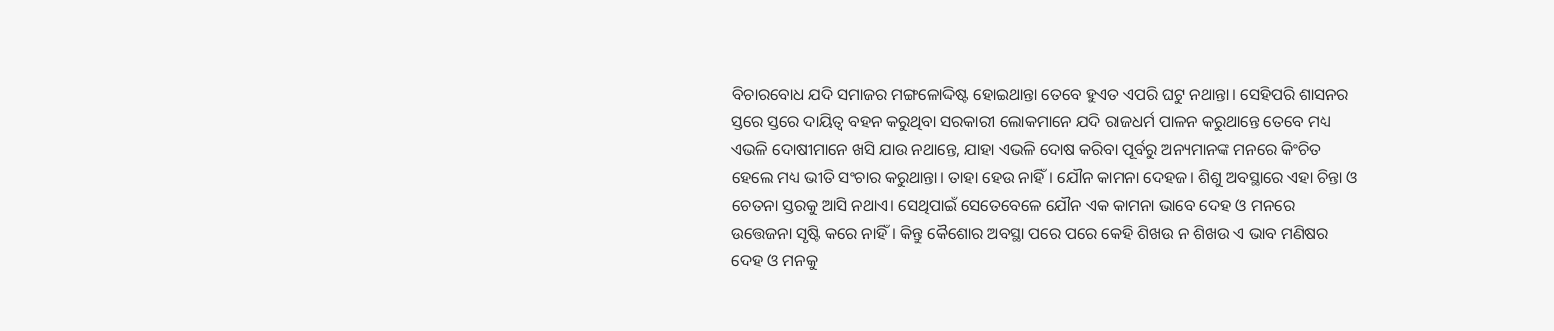ବିଚାରବୋଧ ଯଦି ସମାଜର ମଙ୍ଗଳୋଦ୍ଦିଷ୍ଟ ହୋଇଥାନ୍ତା ତେବେ ହୁଏତ ଏପରି ଘଟୁ ନଥାନ୍ତା। ସେହିପରି ଶାସନର ସ୍ତରେ ସ୍ତରେ ଦାୟିତ୍ୱ ବହନ କରୁଥିବା ସରକାରୀ ଲୋକମାନେ ଯଦି ରାଜଧର୍ମ ପାଳନ କରୁଥାନ୍ତେ ତେବେ ମଧ୍ୟ ଏଭଳି ଦୋଷୀମାନେ ଖସି ଯାଉ ନଥାନ୍ତେ, ଯାହା ଏଭଳି ଦୋଷ କରିବା ପୂର୍ବରୁ ଅନ୍ୟମାନଙ୍କ ମନରେ କିଂଚିତ ହେଲେ ମଧ୍ୟ ଭୀତି ସଂଚାର କରୁଥାନ୍ତା। ତାହା ହେଉ ନାହିଁ। ଯୌନ କାମନା ଦେହଜ। ଶିଶୁ ଅବସ୍ଥାରେ ଏହା ଚିନ୍ତା ଓ ଚେତନା ସ୍ତରକୁ ଆସି ନଥାଏ। ସେଥିପାଇଁ ସେତେବେଳେ ଯୌନ ଏକ କାମନା ଭାବେ ଦେହ ଓ ମନରେ ଉତ୍ତେଜନା ସୃଷ୍ଟି କରେ ନାହିଁ। କିନ୍ତୁ କୈଶୋର ଅବସ୍ଥା ପରେ ପରେ କେହି ଶିଖଉ ନ ଶିଖଉ ଏ ଭାବ ମଣିଷର ଦେହ ଓ ମନକୁ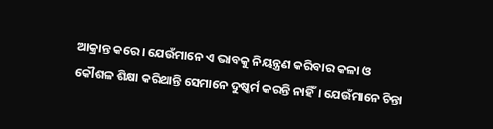ଆକ୍ରାନ୍ତ କରେ। ଯେଉଁମାନେ ଏ ଭାବକୁ ନିୟନ୍ତ୍ରଣ କରିବାର କଳା ଓ କୌଶଳ ଶିକ୍ଷା କରିଥାନ୍ତି ସେମାନେ ଦୁଷ୍କର୍ମ କରନ୍ତି ନାହିଁ। ଯେଉଁମାନେ ଚିନ୍ତା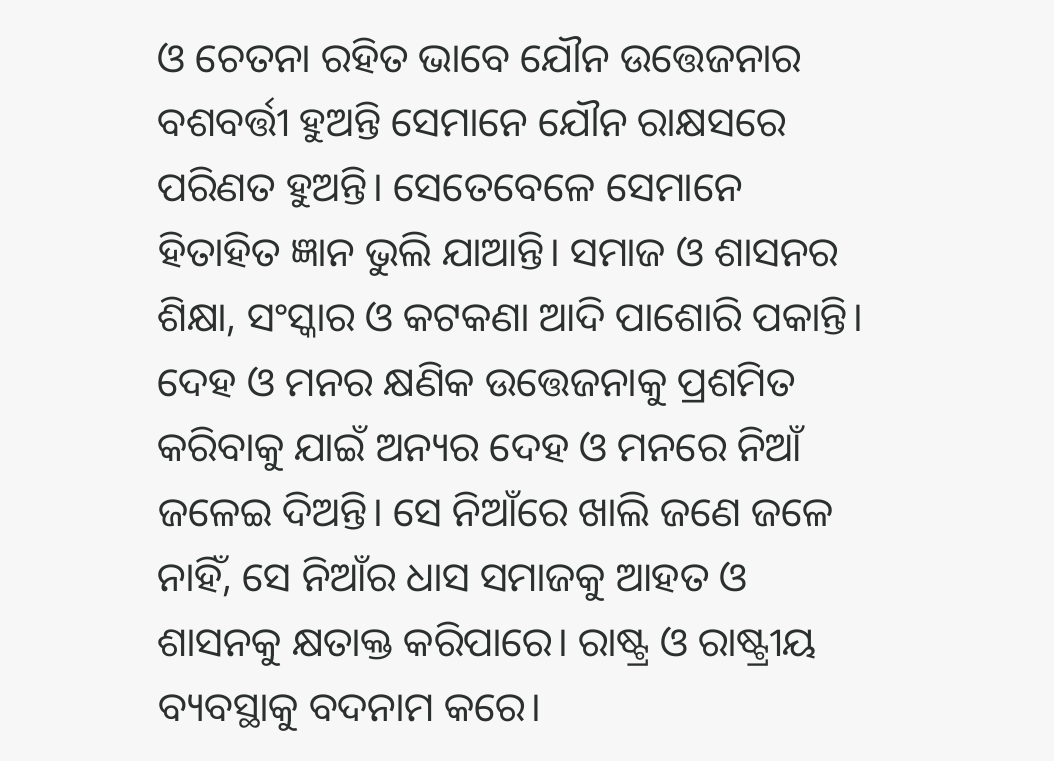ଓ ଚେତନା ରହିତ ଭାବେ ଯୌନ ଉତ୍ତେଜନାର ବଶବର୍ତ୍ତୀ ହୁଅନ୍ତି ସେମାନେ ଯୌନ ରାକ୍ଷସରେ ପରିଣତ ହୁଅନ୍ତି। ସେତେବେଳେ ସେମାନେ ହିତାହିତ ଜ୍ଞାନ ଭୁଲି ଯାଆନ୍ତି। ସମାଜ ଓ ଶାସନର ଶିକ୍ଷା, ସଂସ୍କାର ଓ କଟକଣା ଆଦି ପାଶୋରି ପକାନ୍ତି। ଦେହ ଓ ମନର କ୍ଷଣିକ ଉତ୍ତେଜନାକୁ ପ୍ରଶମିତ କରିବାକୁ ଯାଇଁ ଅନ୍ୟର ଦେହ ଓ ମନରେ ନିଆଁ ଜଳେଇ ଦିଅନ୍ତି। ସେ ନିଆଁରେ ଖାଲି ଜଣେ ଜଳେ ନାହିଁ, ସେ ନିଆଁର ଧାସ ସମାଜକୁ ଆହତ ଓ ଶାସନକୁ କ୍ଷତାକ୍ତ କରିପାରେ। ରାଷ୍ଟ୍ର ଓ ରାଷ୍ଟ୍ରୀୟ ବ୍ୟବସ୍ଥାକୁ ବଦନାମ କରେ।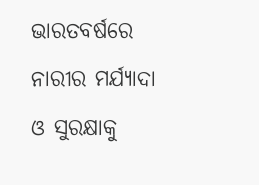ଭାରତବର୍ଷରେ ନାରୀର ମର୍ଯ୍ୟାଦା ଓ ସୁରକ୍ଷାକୁ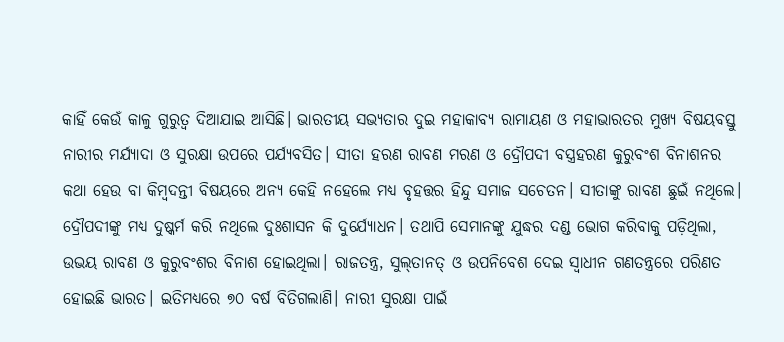କାହିଁ କେଉଁ କାଳୁ ଗୁରୁତ୍ୱ ଦିଆଯାଇ ଆସିଛି। ଭାରତୀୟ ସଭ୍ୟତାର ଦୁଇ ମହାକାବ୍ୟ ରାମାୟଣ ଓ ମହାଭାରତର ମୁଖ୍ୟ ବିଷୟବସ୍ତୁ ନାରୀର ମର୍ଯ୍ୟାଦା ଓ ସୁରକ୍ଷା ଉପରେ ପର୍ଯ୍ୟବସିତ। ସୀତା ହରଣ ରାବଣ ମରଣ ଓ ଦ୍ରୌପଦୀ ବସ୍ତ୍ରହରଣ କୁରୁବଂଶ ବିନାଶନର କଥା ହେଉ ବା କିମ୍ବଦନ୍ତୀ ବିଷୟରେ ଅନ୍ୟ କେହି ନହେଲେ ମଧ୍ୟ ବୃହତ୍ତର ହିନ୍ଦୁ ସମାଜ ସଚେତନ। ସୀତାଙ୍କୁ ରାବଣ ଛୁଇଁ ନଥିଲେ। ଦ୍ରୌପଦୀଙ୍କୁ ମଧ୍ୟ ଦୁଷ୍କର୍ମ କରି ନଥିଲେ ଦୁଃଶାସନ କି ଦୁର୍ଯ୍ୟୋଧନ। ତଥାପି ସେମାନଙ୍କୁ ଯୁଦ୍ଧର ଦଣ୍ଡ ଭୋଗ କରିବାକୁ ପଡ଼ିଥିଲା, ଉଭୟ ରାବଣ ଓ କୁରୁବଂଶର ବିନାଶ ହୋଇଥିଲା। ରାଜତନ୍ତ୍ର, ସୁଲ୍‌ତାନତ୍‌ ଓ ଉପନିବେଶ ଦେଇ ସ୍ୱାଧୀନ ଗଣତନ୍ତ୍ରରେ ପରିଣତ ହୋଇଛି ଭାରତ। ଇତିମଧ୍ୟରେ ୭୦ ବର୍ଷ ବିତିଗଲାଣି। ନାରୀ ସୁରକ୍ଷା ପାଇଁ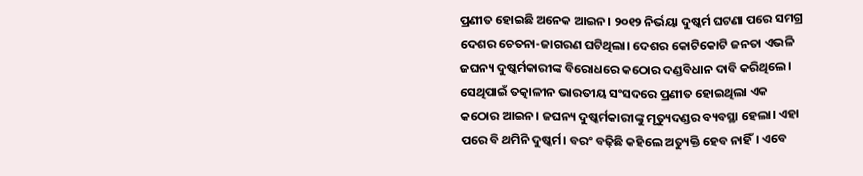ପ୍ରଣୀତ ହୋଇଛି ଅନେକ ଆଇନ। ୨୦୧୨ ନିର୍ଭୟା ଦୁଷ୍କର୍ମ ଘଟଣା ପରେ ସମଗ୍ର ଦେଶର ଚେତନା-ଜାଗରଣ ଘଟିଥିଲା। ଦେଶର କୋଟିକୋଟି ଜନତା ଏଭଳି ଜଘନ୍ୟ ଦୁଷ୍କର୍ମକାରୀଙ୍କ ବିରୋଧରେ କଠୋର ଦଣ୍ଡବିଧାନ ଦାବି କରିଥିଲେ। ସେଥିପାଇଁ ତତ୍କାଳୀନ ଭାରତୀୟ ସଂସଦରେ ପ୍ରଣୀତ ହୋଇଥିଲା ଏକ କଠୋର ଆଇନ। ଜଘନ୍ୟ ଦୁଷ୍କର୍ମକାରୀଙ୍କୁ ମୃତ୍ୟୁଦଣ୍ଡର ବ୍ୟବସ୍ଥା ହେଲା। ଏହା ପରେ ବି ଥମିନି ଦୁଷ୍କର୍ମ। ବରଂ ବଢ଼ିଛି କହିଲେ ଅତ୍ୟୁକ୍ତି ହେବ ନାହିଁ। ଏବେ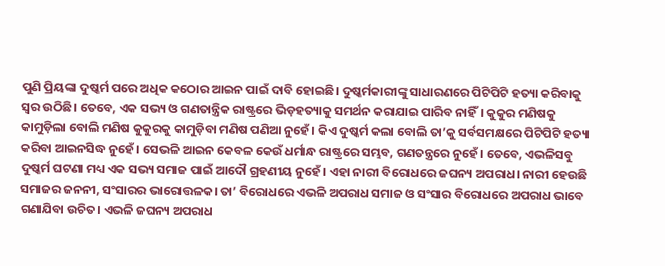ପୁଣି ପ୍ରିୟଙ୍କା ଦୁଷ୍କର୍ମ ପରେ ଅଧିକ କଠୋର ଆଇନ ପାଇଁ ଦାବି ହୋଇଛି। ଦୁଷ୍କର୍ମକାରୀଙ୍କୁ ସାଧାରଣରେ ପିଟିପିଟି ହତ୍ୟା କରିବାକୁ ସ୍ୱର ଉଠିଛି। ତେବେ, ଏକ ସଭ୍ୟ ଓ ଗଣତାନ୍ତ୍ରିକ ରାଷ୍ଟ୍ରରେ ଭିଡ଼ହତ୍ୟାକୁ ସମର୍ଥନ କରାଯାଇ ପାରିବ ନାହିଁ। କୁକୁର ମଣିଷକୁ କାମୁଡ଼ିଲା ବୋଲି ମଣିଷ କୁକୁରକୁ କାମୁଡ଼ିବା ମଣିଷ ପଣିଆ ନୁହେଁ। କିଏ ଦୁଷ୍କର୍ମ କଲା ବୋଲି ତା’କୁ ସର୍ବସମକ୍ଷରେ ପିଟିପିଟି ହତ୍ୟା କରିବା ଆଇନସିଦ୍ଧ ନୁହେଁ। ସେଭଳି ଆଇନ କେବଳ କେଉଁ ଧର୍ମାନ୍ଧ ରାଷ୍ଟ୍ରରେ ସମ୍ଭବ, ଗଣତନ୍ତ୍ରରେ ନୁହେଁ। ତେବେ, ଏଭଳିସବୁ ଦୁଷ୍କର୍ମ ଘଟଣା ମଧ୍ୟ ଏକ ସଭ୍ୟ ସମାଜ ପାଇଁ ଆଦୌ ଗ୍ରହଣୀୟ ନୁହେଁ। ଏହା ନାରୀ ବିରୋଧରେ ଜଘନ୍ୟ ଅପରାଧ। ନାରୀ ହେଉଛି ସମାଜର ଜନନୀ, ସଂସାରର ଭାରୋତ୍ତଳକ। ତା’ ବିରୋଧରେ ଏଭଳି ଅପରାଧ ସମାଜ ଓ ସଂସାର ବିରୋଧରେ ଅପରାଧ ଭାବେ ଗଣାଯିବା ଉଚିତ। ଏଭଳି ଜଘନ୍ୟ ଅପରାଧ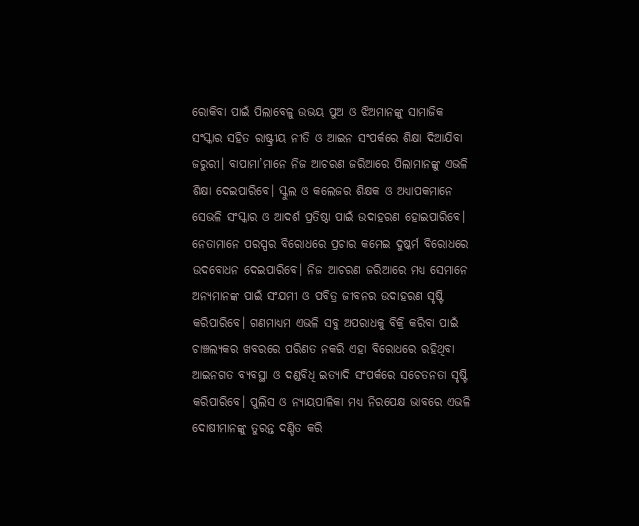ରୋକିବା ପାଇଁ ପିଲାବେଳୁ ଉଭୟ ପୁଅ ଓ ଝିଅମାନଙ୍କୁ ସାମାଜିକ ସଂସ୍କାର ସହିତ ରାଷ୍ଟ୍ରୀୟ ନୀତି ଓ ଆଇନ ସଂପର୍କରେ ଶିକ୍ଷା ଦିଆଯିବା ଜରୁରୀ। ବାପାମା’ମାନେ ନିଜ ଆଚରଣ ଜରିଆରେ ପିଲାମାନଙ୍କୁ ଏଭଳି ଶିକ୍ଷା ଦେଇପାରିବେ। ସ୍କୁଲ ଓ କଲେଜର ଶିକ୍ଷକ ଓ ଅଧ୍ୟାପକମାନେ ସେଭଳି ସଂସ୍କାର ଓ ଆଦର୍ଶ ପ୍ରତିଷ୍ଠା ପାଇଁ ଉଦାହରଣ ହୋଇପାରିବେ। ନେତାମାନେ ପରସ୍ପର ବିରୋଧରେ ପ୍ରଚାର କମେଇ ଦୁଷ୍କର୍ମ ବିରୋଧରେ ଉଦବୋଧନ ଦେଇପାରିବେ। ନିଜ ଆଚରଣ ଜରିଆରେ ମଧ୍ୟ ସେମାନେ ଅନ୍ୟମାନଙ୍କ ପାଇଁ ସଂଯମୀ ଓ ପବିତ୍ର ଜୀବନର ଉଦାହରଣ ସୃଷ୍ଟି କରିପାରିବେ। ଗଣମାଧ୍ୟମ ଏଭଳି ସବୁ ଅପରାଧକୁ ବିକ୍ରି କରିବା ପାଇଁ ଚାଞ୍ଚଲ୍ୟକର ଖବରରେ ପରିଣତ ନକରି ଏହା ବିରୋଧରେ ରହିଥିବା ଆଇନଗତ ବ୍ୟବସ୍ଥା ଓ ଦଣ୍ଡବିଧି ଇତ୍ୟାଦି ସଂପର୍କରେ ସଚେତନତା ସୃଷ୍ଟି କରିପାରିବେ। ପୁଲିସ ଓ ନ୍ୟାୟପାଳିକା ମଧ୍ୟ ନିରପେକ୍ଷ ଭାବରେ ଏଭଳି ଦୋଷୀମାନଙ୍କୁ ତୁରନ୍ତ ଦଣ୍ଡିତ କରି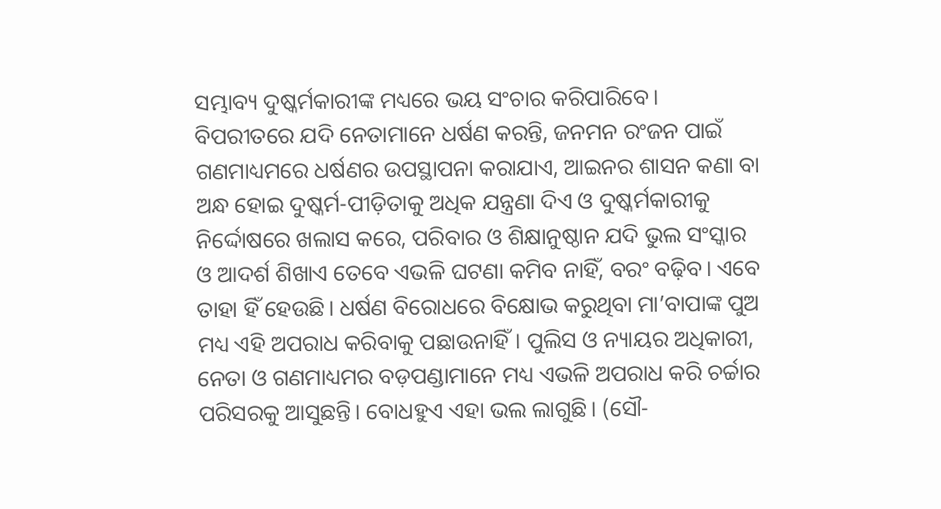ସମ୍ଭାବ୍ୟ ଦୁଷ୍କର୍ମକାରୀଙ୍କ ମଧ୍ୟରେ ଭୟ ସଂଚାର କରିପାରିବେ। ବିପରୀତରେ ଯଦି ନେତାମାନେ ଧର୍ଷଣ କରନ୍ତି, ଜନମନ ରଂଜନ ପାଇଁ ଗଣମାଧ୍ୟମରେ ଧର୍ଷଣର ଉପସ୍ଥାପନା କରାଯାଏ, ଆଇନର ଶାସନ କଣା ବା ଅନ୍ଧ ହୋଇ ଦୁଷ୍କର୍ମ-ପୀଡ଼ିତାକୁ ଅଧିକ ଯନ୍ତ୍ରଣା ଦିଏ ଓ ଦୁଷ୍କର୍ମକାରୀକୁ ନିର୍ଦ୍ଦୋଷରେ ଖଲାସ କରେ, ପରିବାର ଓ ଶିକ୍ଷାନୁଷ୍ଠାନ ଯଦି ଭୁଲ ସଂସ୍କାର ଓ ଆଦର୍ଶ ଶିଖାଏ ତେବେ ଏଭଳି ଘଟଣା କମିବ ନାହିଁ, ବରଂ ବଢ଼ିବ। ଏବେ ତାହା ହିଁ ହେଉଛି। ଧର୍ଷଣ ବିରୋଧରେ ବିକ୍ଷୋଭ କରୁଥିବା ମା’ବାପାଙ୍କ ପୁଅ ମଧ୍ୟ ଏହି ଅପରାଧ କରିବାକୁ ପଛାଉନାହିଁ। ପୁଲିସ ଓ ନ୍ୟାୟର ଅଧିକାରୀ, ନେତା ଓ ଗଣମାଧ୍ୟମର ବଡ଼ପଣ୍ଡାମାନେ ମଧ୍ୟ ଏଭଳି ଅପରାଧ କରି ଚର୍ଚ୍ଚାର ପରିସରକୁ ଆସୁଛନ୍ତି। ବୋଧହୁଏ ଏହା ଭଲ ଲାଗୁଛି। (ସୌ-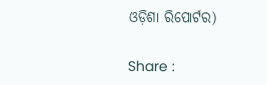ଓଡ଼ିଶା ରିପୋର୍ଟର)

Share :